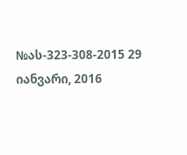№ას-323-308-2015 29 იანვარი, 2016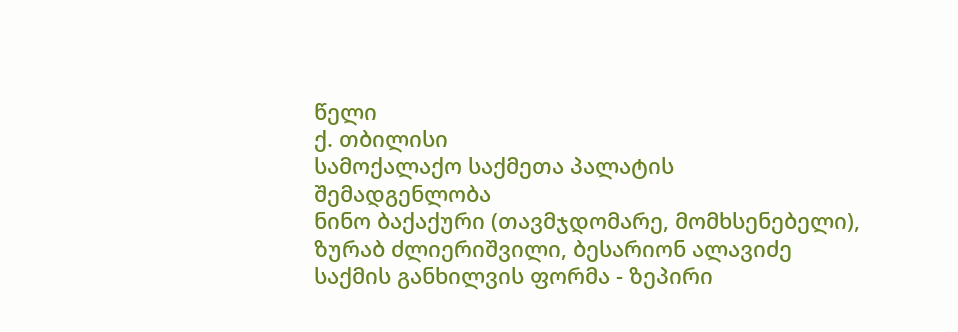წელი
ქ. თბილისი
სამოქალაქო საქმეთა პალატის
შემადგენლობა
ნინო ბაქაქური (თავმჯდომარე, მომხსენებელი),
ზურაბ ძლიერიშვილი, ბესარიონ ალავიძე
საქმის განხილვის ფორმა - ზეპირი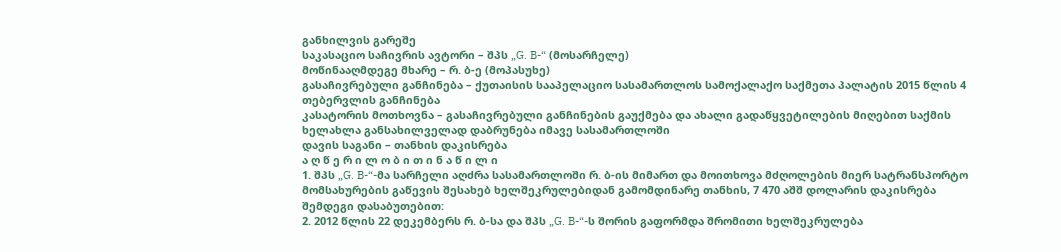განხილვის გარეშე
საკასაციო საჩივრის ავტორი – შპს „G. B-“ (მოსარჩელე)
მოწინააღმდეგე მხარე – რ. ბ-ე (მოპასუხე)
გასაჩივრებული განჩინება – ქუთაისის სააპელაციო სასამართლოს სამოქალაქო საქმეთა პალატის 2015 წლის 4 თებერვლის განჩინება
კასატორის მოთხოვნა – გასაჩივრებული განჩინების გაუქმება და ახალი გადაწყვეტილების მიღებით საქმის ხელახლა განსახილველად დაბრუნება იმავე სასამართლოში
დავის საგანი – თანხის დაკისრება
ა ღ წ ე რ ი ლ ო ბ ი თ ი ნ ა წ ი ლ ი
1. შპს „G. B-“-მა სარჩელი აღძრა სასამართლოში რ. ბ-ის მიმართ და მოითხოვა მძღოლების მიერ სატრანსპორტო მომსახურების გაწევის შესახებ ხელშეკრულებიდან გამომდინარე თანხის, 7 470 აშშ დოლარის დაკისრება შემდეგი დასაბუთებით:
2. 2012 წლის 22 დეკემბერს რ. ბ-სა და შპს „G. B-“-ს შორის გაფორმდა შრომითი ხელშეკრულება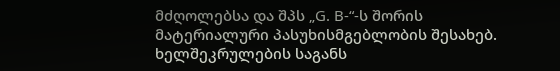მძღოლებსა და შპს „G. B-“-ს შორის მატერიალური პასუხისმგებლობის შესახებ. ხელშეკრულების საგანს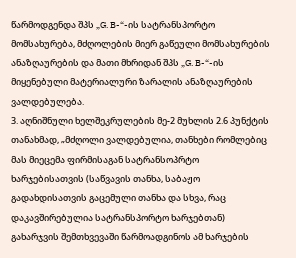წარმოდგენდა შპს „G. B-“-ის სატრანსპორტო მომსახურება, მძღოლების მიერ გაწეული მომსახურების ანაზღაურების და მათი მხრიდან შპს „G. B-“-ის მიყენებული მატერიალური ზარალის ანაზღაურების ვალდებულება.
3. აღნიშნული ხელშეკრულების მე-2 მუხლის 2.6 პუნქტის თანახმად, „მძღოლი ვალდებულია, თანხები რომლებიც მას მიეცემა ფირმისაგან სატრანსოპრტო ხარჯებისათვის (საწვავის თანხა, საბაჟო გადახდისათვის გაცემული თანხა და სხვა, რაც დაკავშირებულია სატრანსპორტო ხარჯებთან) გახარჯვის შემთხვევაში წარმოადგინოს ამ ხარჯების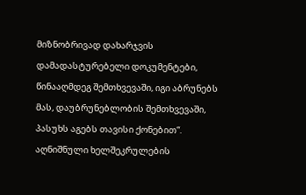მიზნობრივად დახარჯვის დამადასტურებელი დოკუმენტები, წინააღმდეგ შემთხვევაში, იგი აბრუნებს მას, დაუბრუნებლობის შემთხვევაში, პასუხს აგებს თავისი ქონებით“. აღნიშნული ხელშეკრულების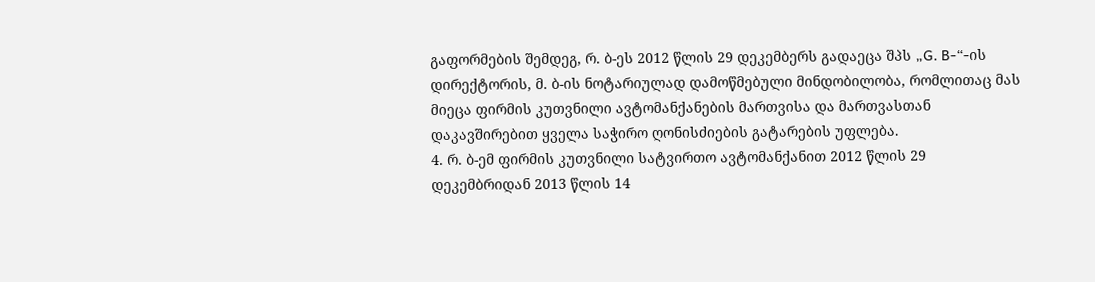გაფორმების შემდეგ, რ. ბ-ეს 2012 წლის 29 დეკემბერს გადაეცა შპს „G. B-“-ის დირექტორის, მ. ბ-ის ნოტარიულად დამოწმებული მინდობილობა, რომლითაც მას მიეცა ფირმის კუთვნილი ავტომანქანების მართვისა და მართვასთან დაკავშირებით ყველა საჭირო ღონისძიების გატარების უფლება.
4. რ. ბ-ემ ფირმის კუთვნილი სატვირთო ავტომანქანით 2012 წლის 29 დეკემბრიდან 2013 წლის 14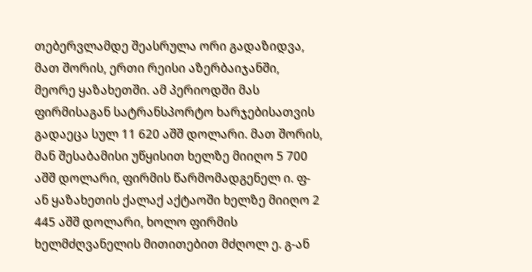თებერვლამდე შეასრულა ორი გადაზიდვა, მათ შორის, ერთი რეისი აზერბაიჯანში, მეორე ყაზახეთში. ამ პერიოდში მას ფირმისაგან სატრანსპორტო ხარჯებისათვის გადაეცა სულ 11 620 აშშ დოლარი. მათ შორის, მან შესაბამისი უწყისით ხელზე მიიღო 5 700 აშშ დოლარი, ფირმის წარმომადგენელ ი. ფ-ან ყაზახეთის ქალაქ აქტაოში ხელზე მიიღო 2 445 აშშ დოლარი, ხოლო ფირმის ხელმძღვანელის მითითებით მძღოლ ე. გ-ან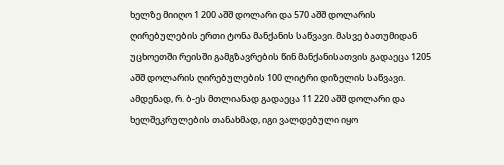ხელზე მიიღო 1 200 აშშ დოლარი და 570 აშშ დოლარის ღირებულების ერთი ტონა მანქანის საწვავი. მასვე ბათუმიდან უცხოეთში რეისში გამგზავრების წინ მანქანისათვის გადაეცა 1205 აშშ დოლარის ღირებულების 100 ლიტრი დიზელის საწვავი. ამდენად, რ. ბ-ეს მთლიანად გადაეცა 11 220 აშშ დოლარი და ხელშეკრულების თანახმად, იგი ვალდებული იყო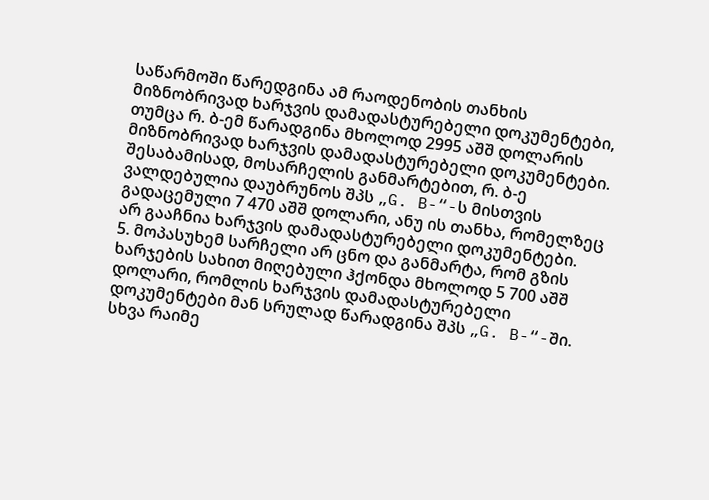საწარმოში წარედგინა ამ რაოდენობის თანხის მიზნობრივად ხარჯვის დამადასტურებელი დოკუმენტები, თუმცა რ. ბ-ემ წარადგინა მხოლოდ 2995 აშშ დოლარის მიზნობრივად ხარჯვის დამადასტურებელი დოკუმენტები. შესაბამისად, მოსარჩელის განმარტებით, რ. ბ-ე ვალდებულია დაუბრუნოს შპს „G. B-“-ს მისთვის გადაცემული 7 470 აშშ დოლარი, ანუ ის თანხა, რომელზეც არ გააჩნია ხარჯვის დამადასტურებელი დოკუმენტები.
5. მოპასუხემ სარჩელი არ ცნო და განმარტა, რომ გზის ხარჯების სახით მიღებული ჰქონდა მხოლოდ 5 700 აშშ დოლარი, რომლის ხარჯვის დამადასტურებელი დოკუმენტები მან სრულად წარადგინა შპს „G. B-“-ში. სხვა რაიმე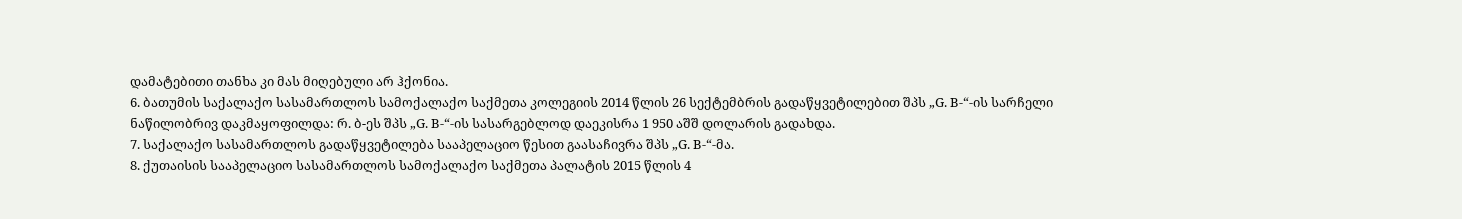დამატებითი თანხა კი მას მიღებული არ ჰქონია.
6. ბათუმის საქალაქო სასამართლოს სამოქალაქო საქმეთა კოლეგიის 2014 წლის 26 სექტემბრის გადაწყვეტილებით შპს „G. B-“-ის სარჩელი ნაწილობრივ დაკმაყოფილდა: რ. ბ-ეს შპს „G. B-“-ის სასარგებლოდ დაეკისრა 1 950 აშშ დოლარის გადახდა.
7. საქალაქო სასამართლოს გადაწყვეტილება სააპელაციო წესით გაასაჩივრა შპს „G. B-“-მა.
8. ქუთაისის სააპელაციო სასამართლოს სამოქალაქო საქმეთა პალატის 2015 წლის 4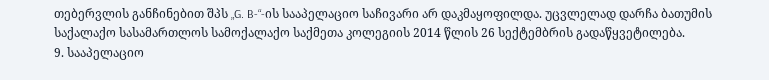თებერვლის განჩინებით შპს „G. B-“-ის სააპელაციო საჩივარი არ დაკმაყოფილდა. უცვლელად დარჩა ბათუმის საქალაქო სასამართლოს სამოქალაქო საქმეთა კოლეგიის 2014 წლის 26 სექტემბრის გადაწყვეტილება.
9. სააპელაციო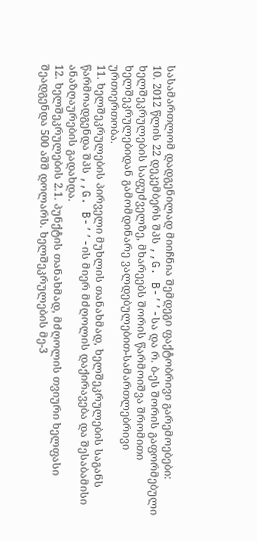სასამართლომ დადგენილად მიიჩნია შემდეგი ფაქტობრივი გარემოებები:
10. 2012 წლის 22 დეკემბერს შპს ,,G. B-’’-სა და რ. ბ-ეს შორის გაფორმებული ხელშეკრულების საფუძველზე, მხარეებს შორის წარმოიშვა შრომითი ხელშეკრულებიდან გამომდინარე ვალდებულებით-სამართლებრივი ურთიერთობა.
11. ხელშეკრულების პირველი მუხლის თანახმად, ხელშეკრულების საგანს წარმოადგენდა შპს ,,G. B-’’-ის მიერ მძღოლის დაქირავება და შესაბამისი ანაზღაურების გადახდა.
12. ხელშეკრულების 2.1. პუნქტის თანახმად, მძღოლის თვიური ხელფასი შეადგენდა 500 აშშ დოლარს. ხელშეკრულების მე-3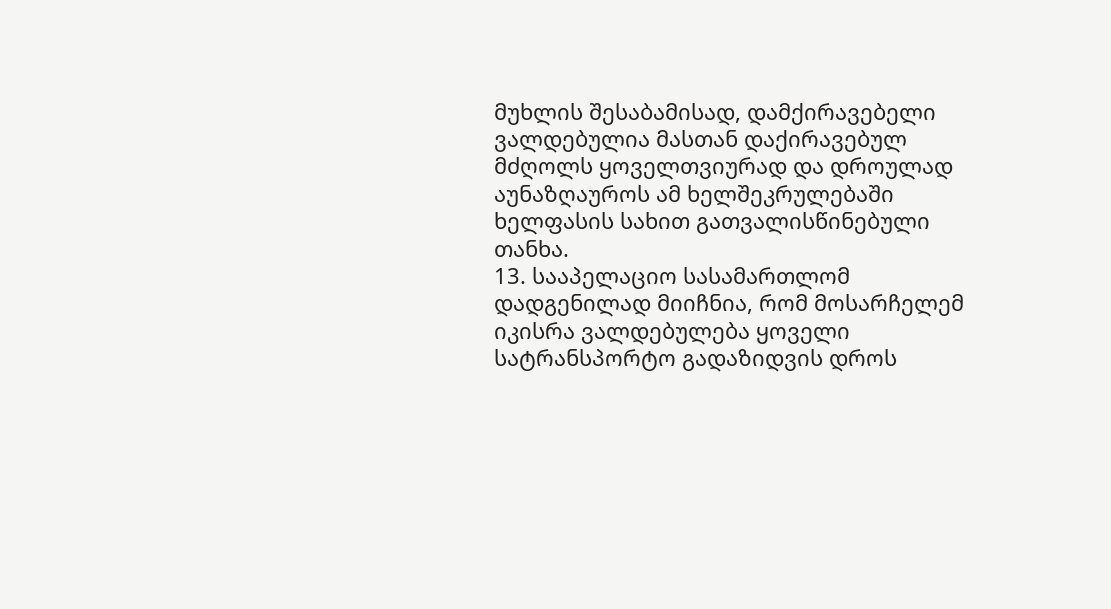მუხლის შესაბამისად, დამქირავებელი ვალდებულია მასთან დაქირავებულ მძღოლს ყოველთვიურად და დროულად აუნაზღაუროს ამ ხელშეკრულებაში ხელფასის სახით გათვალისწინებული თანხა.
13. სააპელაციო სასამართლომ დადგენილად მიიჩნია, რომ მოსარჩელემ იკისრა ვალდებულება ყოველი სატრანსპორტო გადაზიდვის დროს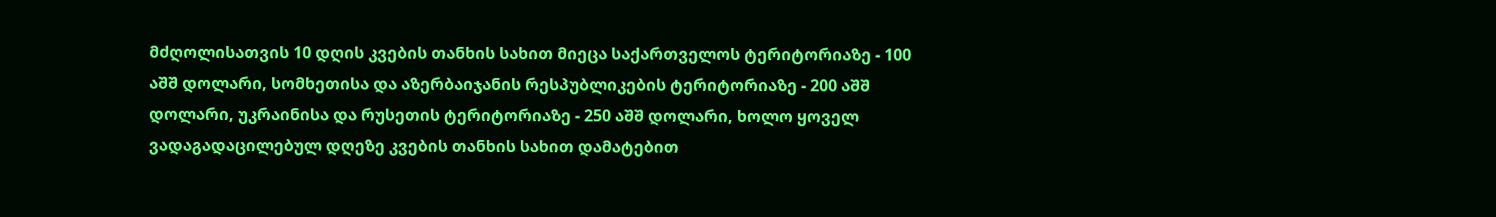მძღოლისათვის 10 დღის კვების თანხის სახით მიეცა საქართველოს ტერიტორიაზე - 100 აშშ დოლარი, სომხეთისა და აზერბაიჯანის რესპუბლიკების ტერიტორიაზე - 200 აშშ დოლარი, უკრაინისა და რუსეთის ტერიტორიაზე - 250 აშშ დოლარი, ხოლო ყოველ ვადაგადაცილებულ დღეზე კვების თანხის სახით დამატებით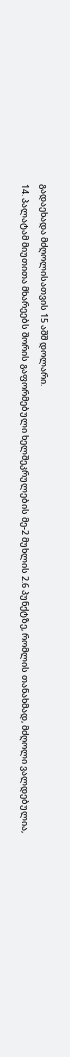გადაეხადა მძღოლისათვის 15 აშშ დოლარი.
14. პალატამ მიუთითა მხარეებს შორის გაფორმებული ხელშეკრულების მე-2 მუხლის 2.6 პუნქტზე, რომლის თანახმად, მძღოლი ვალდებულია,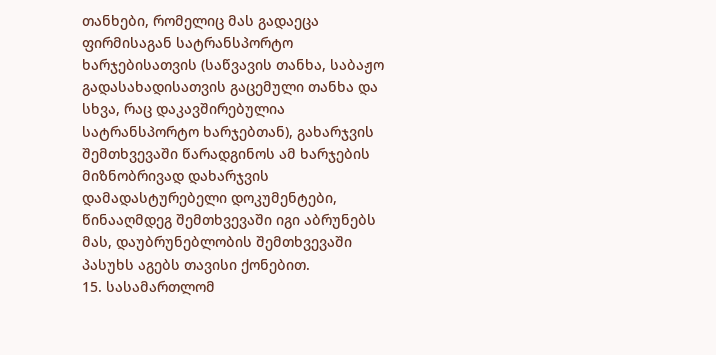თანხები, რომელიც მას გადაეცა ფირმისაგან სატრანსპორტო ხარჯებისათვის (საწვავის თანხა, საბაჟო გადასახადისათვის გაცემული თანხა და სხვა, რაც დაკავშირებულია სატრანსპორტო ხარჯებთან), გახარჯვის შემთხვევაში წარადგინოს ამ ხარჯების მიზნობრივად დახარჯვის დამადასტურებელი დოკუმენტები, წინააღმდეგ შემთხვევაში იგი აბრუნებს მას, დაუბრუნებლობის შემთხვევაში პასუხს აგებს თავისი ქონებით.
15. სასამართლომ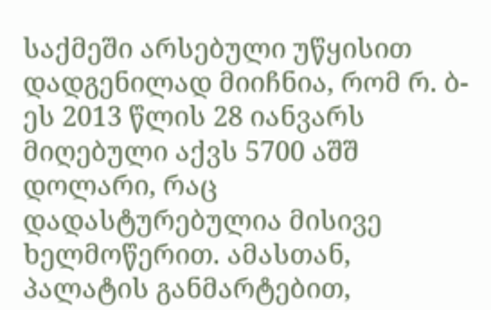საქმეში არსებული უწყისით დადგენილად მიიჩნია, რომ რ. ბ-ეს 2013 წლის 28 იანვარს მიღებული აქვს 5700 აშშ დოლარი, რაც დადასტურებულია მისივე ხელმოწერით. ამასთან, პალატის განმარტებით,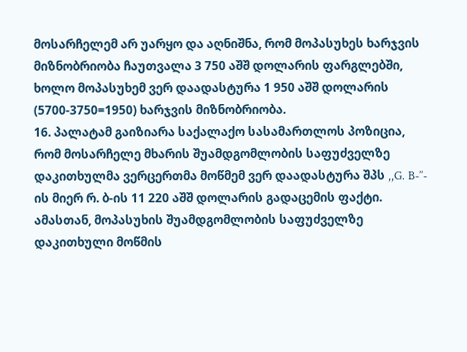მოსარჩელემ არ უარყო და აღნიშნა, რომ მოპასუხეს ხარჯვის მიზნობრიობა ჩაუთვალა 3 750 აშშ დოლარის ფარგლებში, ხოლო მოპასუხემ ვერ დაადასტურა 1 950 აშშ დოლარის (5700-3750=1950) ხარჯვის მიზნობრიობა.
16. პალატამ გაიზიარა საქალაქო სასამართლოს პოზიცია, რომ მოსარჩელე მხარის შუამდგომლობის საფუძველზე დაკითხულმა ვერცერთმა მოწმემ ვერ დაადასტურა შპს ,,G. B-’’- ის მიერ რ. ბ-ის 11 220 აშშ დოლარის გადაცემის ფაქტი. ამასთან, მოპასუხის შუამდგომლობის საფუძველზე დაკითხული მოწმის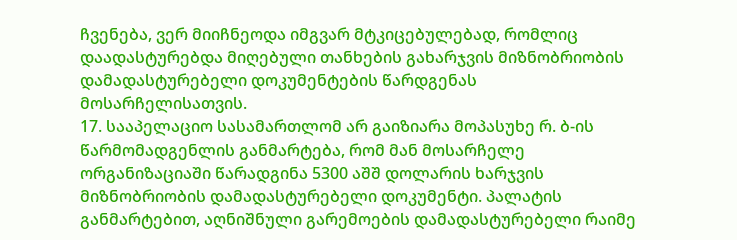ჩვენება, ვერ მიიჩნეოდა იმგვარ მტკიცებულებად, რომლიც დაადასტურებდა მიღებული თანხების გახარჯვის მიზნობრიობის დამადასტურებელი დოკუმენტების წარდგენას მოსარჩელისათვის.
17. სააპელაციო სასამართლომ არ გაიზიარა მოპასუხე რ. ბ-ის წარმომადგენლის განმარტება, რომ მან მოსარჩელე ორგანიზაციაში წარადგინა 5300 აშშ დოლარის ხარჯვის მიზნობრიობის დამადასტურებელი დოკუმენტი. პალატის განმარტებით, აღნიშნული გარემოების დამადასტურებელი რაიმე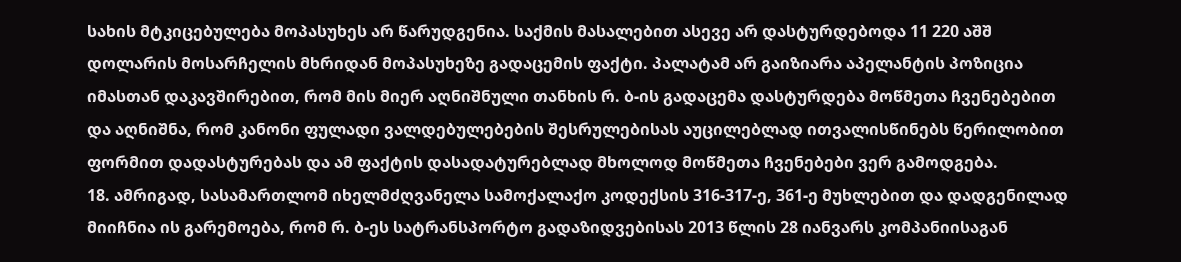სახის მტკიცებულება მოპასუხეს არ წარუდგენია. საქმის მასალებით ასევე არ დასტურდებოდა 11 220 აშშ დოლარის მოსარჩელის მხრიდან მოპასუხეზე გადაცემის ფაქტი. პალატამ არ გაიზიარა აპელანტის პოზიცია იმასთან დაკავშირებით, რომ მის მიერ აღნიშნული თანხის რ. ბ-ის გადაცემა დასტურდება მოწმეთა ჩვენებებით და აღნიშნა, რომ კანონი ფულადი ვალდებულებების შესრულებისას აუცილებლად ითვალისწინებს წერილობით ფორმით დადასტურებას და ამ ფაქტის დასადატურებლად მხოლოდ მოწმეთა ჩვენებები ვერ გამოდგება.
18. ამრიგად, სასამართლომ იხელმძღვანელა სამოქალაქო კოდექსის 316-317-ე, 361-ე მუხლებით და დადგენილად მიიჩნია ის გარემოება, რომ რ. ბ-ეს სატრანსპორტო გადაზიდვებისას 2013 წლის 28 იანვარს კომპანიისაგან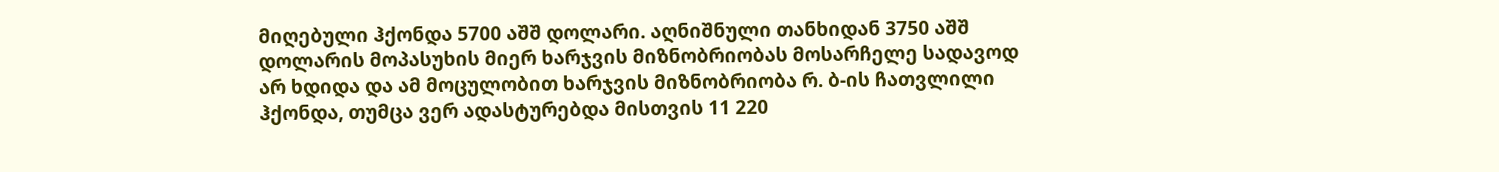მიღებული ჰქონდა 5700 აშშ დოლარი. აღნიშნული თანხიდან 3750 აშშ დოლარის მოპასუხის მიერ ხარჯვის მიზნობრიობას მოსარჩელე სადავოდ არ ხდიდა და ამ მოცულობით ხარჯვის მიზნობრიობა რ. ბ-ის ჩათვლილი ჰქონდა, თუმცა ვერ ადასტურებდა მისთვის 11 220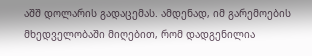აშშ დოლარის გადაცემას. ამდენად, იმ გარემოების მხედველობაში მიღებით, რომ დადგენილია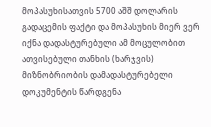მოპასუხისათვის 5700 აშშ დოლარის გადაცემის ფაქტი და მოპასუხის მიერ ვერ იქნა დადასტურებული ამ მოცულობით ათვისებული თანხის (ხარჯვის) მიზნობრიობის დამადასტურებელი დოკუმენტის წარდგენა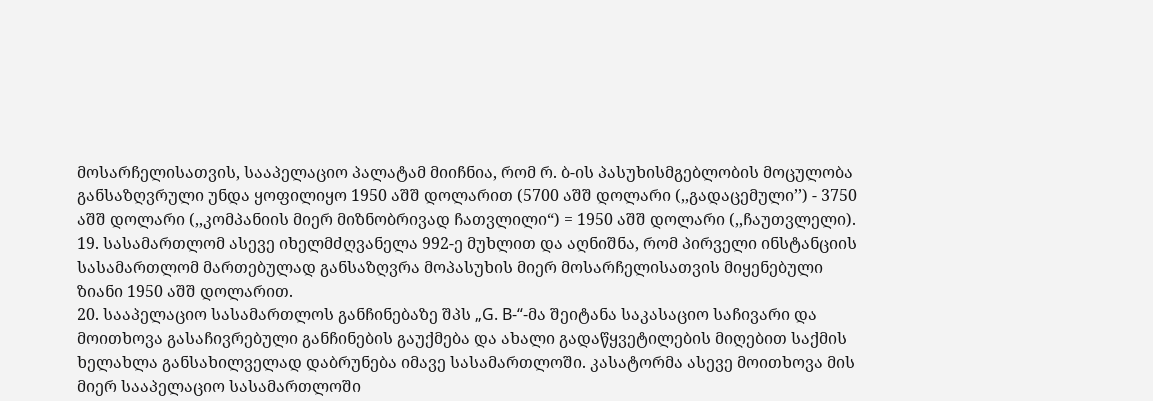მოსარჩელისათვის, სააპელაციო პალატამ მიიჩნია, რომ რ. ბ-ის პასუხისმგებლობის მოცულობა განსაზღვრული უნდა ყოფილიყო 1950 აშშ დოლარით (5700 აშშ დოლარი (,,გადაცემული’’) - 3750 აშშ დოლარი (,,კომპანიის მიერ მიზნობრივად ჩათვლილი“) = 1950 აშშ დოლარი (,,ჩაუთვლელი).
19. სასამართლომ ასევე იხელმძღვანელა 992-ე მუხლით და აღნიშნა, რომ პირველი ინსტანციის სასამართლომ მართებულად განსაზღვრა მოპასუხის მიერ მოსარჩელისათვის მიყენებული ზიანი 1950 აშშ დოლარით.
20. სააპელაციო სასამართლოს განჩინებაზე შპს „G. B-“-მა შეიტანა საკასაციო საჩივარი და მოითხოვა გასაჩივრებული განჩინების გაუქმება და ახალი გადაწყვეტილების მიღებით საქმის ხელახლა განსახილველად დაბრუნება იმავე სასამართლოში. კასატორმა ასევე მოითხოვა მის მიერ სააპელაციო სასამართლოში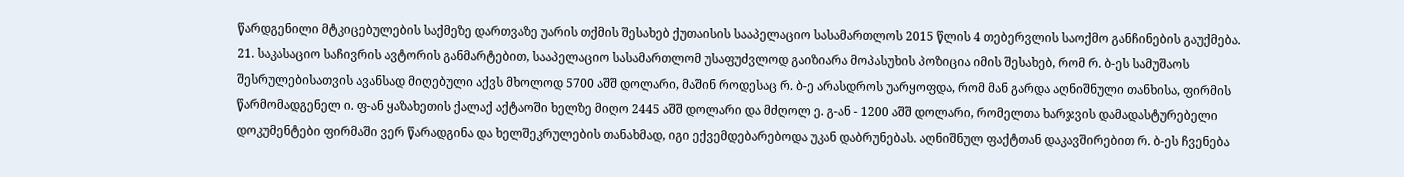წარდგენილი მტკიცებულების საქმეზე დართვაზე უარის თქმის შესახებ ქუთაისის სააპელაციო სასამართლოს 2015 წლის 4 თებერვლის საოქმო განჩინების გაუქმება.
21. საკასაციო საჩივრის ავტორის განმარტებით, სააპელაციო სასამართლომ უსაფუძვლოდ გაიზიარა მოპასუხის პოზიცია იმის შესახებ, რომ რ. ბ-ეს სამუშაოს შესრულებისათვის ავანსად მიღებული აქვს მხოლოდ 5700 აშშ დოლარი, მაშინ როდესაც რ. ბ-ე არასდროს უარყოფდა, რომ მან გარდა აღნიშნული თანხისა, ფირმის წარმომადგენელ ი. ფ-ან ყაზახეთის ქალაქ აქტაოში ხელზე მიღო 2445 აშშ დოლარი და მძღოლ ე. გ-ან - 1200 აშშ დოლარი, რომელთა ხარჯვის დამადასტურებელი დოკუმენტები ფირმაში ვერ წარადგინა და ხელშეკრულების თანახმად, იგი ექვემდებარებოდა უკან დაბრუნებას. აღნიშნულ ფაქტთან დაკავშირებით რ. ბ-ეს ჩვენება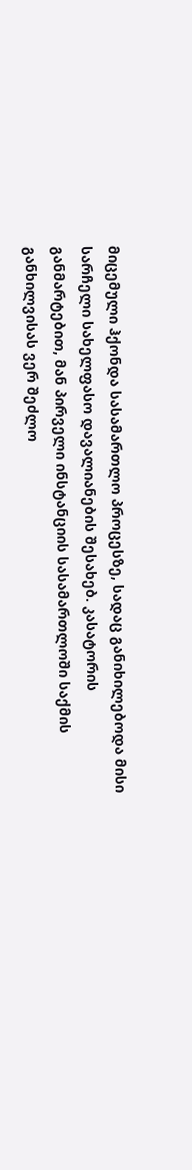მიცემული ჰქონდა სასამართლო პროცესზე, სადაც განიხილებოდა მისი სარჩელი სახელფასო დავალიანების შესახებ. კასატორის განმარტებით, მან პირველი ინსტანციის სასამართლოში საქმის განხილვისას ვერ შეძლო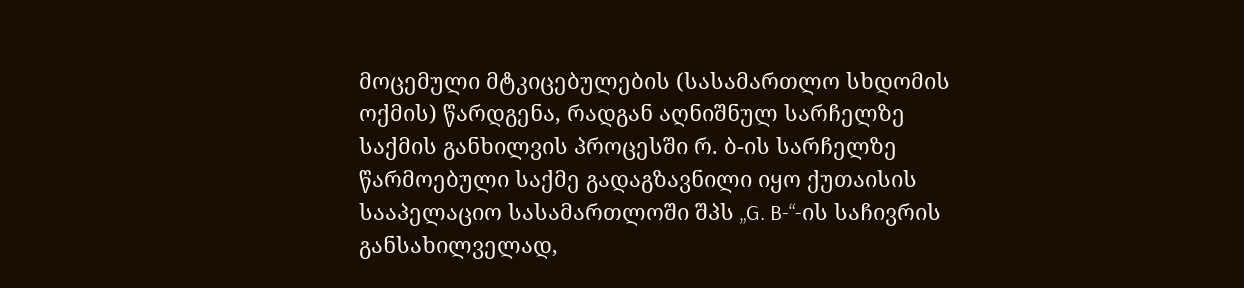მოცემული მტკიცებულების (სასამართლო სხდომის ოქმის) წარდგენა, რადგან აღნიშნულ სარჩელზე საქმის განხილვის პროცესში რ. ბ-ის სარჩელზე წარმოებული საქმე გადაგზავნილი იყო ქუთაისის სააპელაციო სასამართლოში შპს „G. B-“-ის საჩივრის განსახილველად,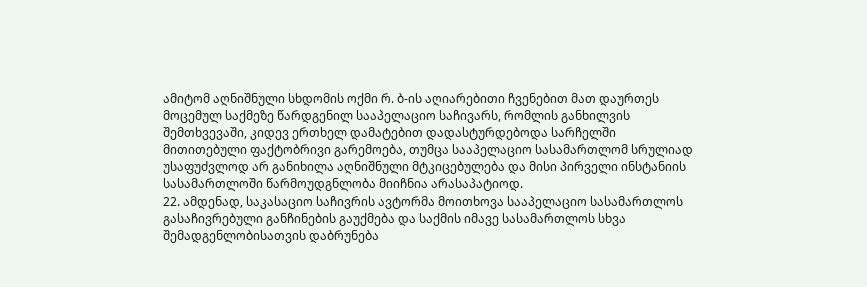ამიტომ აღნიშნული სხდომის ოქმი რ. ბ-ის აღიარებითი ჩვენებით მათ დაურთეს მოცემულ საქმეზე წარდგენილ სააპელაციო საჩივარს, რომლის განხილვის შემთხვევაში, კიდევ ერთხელ დამატებით დადასტურდებოდა სარჩელში მითითებული ფაქტობრივი გარემოება, თუმცა სააპელაციო სასამართლომ სრულიად უსაფუძვლოდ არ განიხილა აღნიშნული მტკიცებულება და მისი პირველი ინსტანიის სასამართლოში წარმოუდგნლობა მიიჩნია არასაპატიოდ.
22. ამდენად, საკასაციო საჩივრის ავტორმა მოითხოვა სააპელაციო სასამართლოს გასაჩივრებული განჩინების გაუქმება და საქმის იმავე სასამართლოს სხვა შემადგენლობისათვის დაბრუნება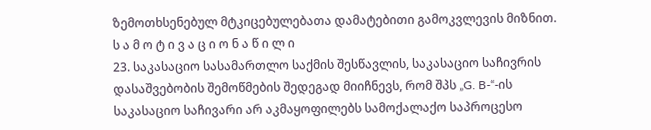ზემოთხსენებულ მტკიცებულებათა დამატებითი გამოკვლევის მიზნით.
ს ა მ ო ტ ი ვ ა ც ი ო ნ ა წ ი ლ ი
23. საკასაციო სასამართლო საქმის შესწავლის, საკასაციო საჩივრის დასაშვებობის შემოწმების შედეგად მიიჩნევს, რომ შპს „G. B-“-ის საკასაციო საჩივარი არ აკმაყოფილებს სამოქალაქო საპროცესო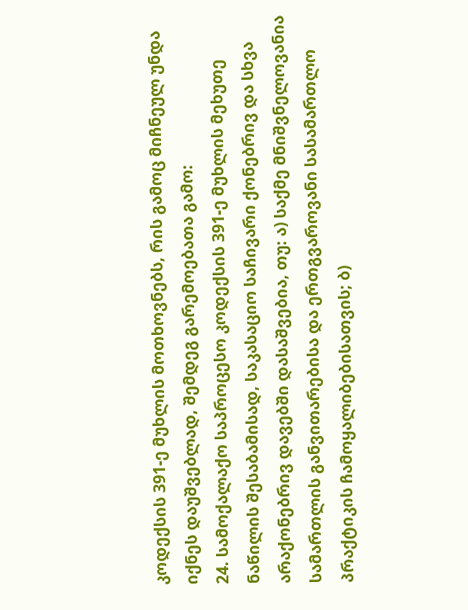კოდექსის 391-ე მუხლის მოთხოვნებს, რის გამოც მიჩნეულ უნდა იქნეს დაუშვებლად, შემდეგ გარემოებათა გამო:
24. სამოქალაქო საპროცესო კოდექსის 391-ე მუხლის მეხუთე ნაწილის შესაბამისად, საკასაციო საჩივარი ქონებრივ და სხვა არაქონებრივ დავებში დასაშვებია, თუ: ა) საქმე მნიშვნელოვანია სამართლის განვითარებისა და ერთგვაროვანი სასამართლო პრაქტიკის ჩამოყალიბებისათვის; ბ)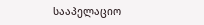სააპელაციო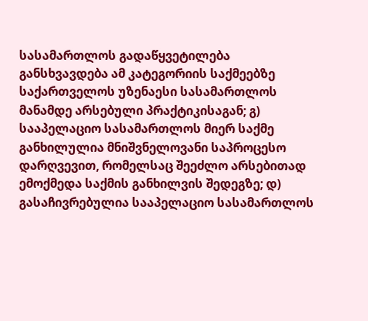სასამართლოს გადაწყვეტილება განსხვავდება ამ კატეგორიის საქმეებზე საქართველოს უზენაესი სასამართლოს მანამდე არსებული პრაქტიკისაგან; გ) სააპელაციო სასამართლოს მიერ საქმე განხილულია მნიშვნელოვანი საპროცესო დარღვევით, რომელსაც შეეძლო არსებითად ემოქმედა საქმის განხილვის შედეგზე; დ) გასაჩივრებულია სააპელაციო სასამართლოს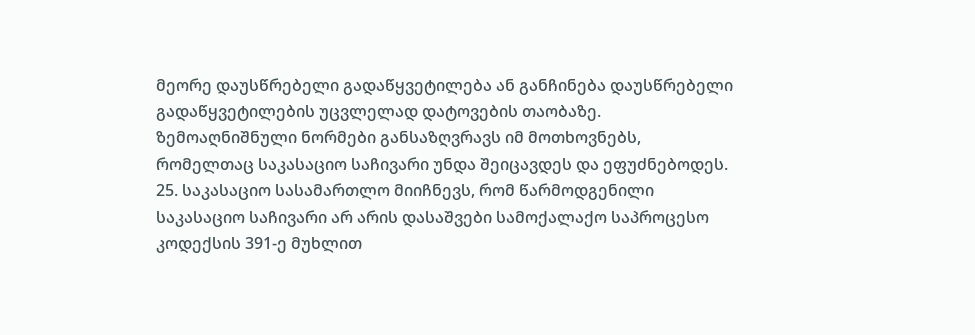მეორე დაუსწრებელი გადაწყვეტილება ან განჩინება დაუსწრებელი გადაწყვეტილების უცვლელად დატოვების თაობაზე. ზემოაღნიშნული ნორმები განსაზღვრავს იმ მოთხოვნებს, რომელთაც საკასაციო საჩივარი უნდა შეიცავდეს და ეფუძნებოდეს.
25. საკასაციო სასამართლო მიიჩნევს, რომ წარმოდგენილი საკასაციო საჩივარი არ არის დასაშვები სამოქალაქო საპროცესო კოდექსის 391-ე მუხლით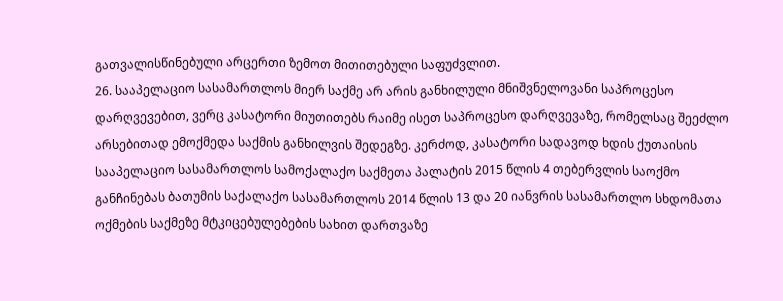გათვალისწინებული არცერთი ზემოთ მითითებული საფუძვლით.
26. სააპელაციო სასამართლოს მიერ საქმე არ არის განხილული მნიშვნელოვანი საპროცესო დარღვევებით, ვერც კასატორი მიუთითებს რაიმე ისეთ საპროცესო დარღვევაზე, რომელსაც შეეძლო არსებითად ემოქმედა საქმის განხილვის შედეგზე. კერძოდ, კასატორი სადავოდ ხდის ქუთაისის სააპელაციო სასამართლოს სამოქალაქო საქმეთა პალატის 2015 წლის 4 თებერვლის საოქმო განჩინებას ბათუმის საქალაქო სასამართლოს 2014 წლის 13 და 20 იანვრის სასამართლო სხდომათა ოქმების საქმეზე მტკიცებულებების სახით დართვაზე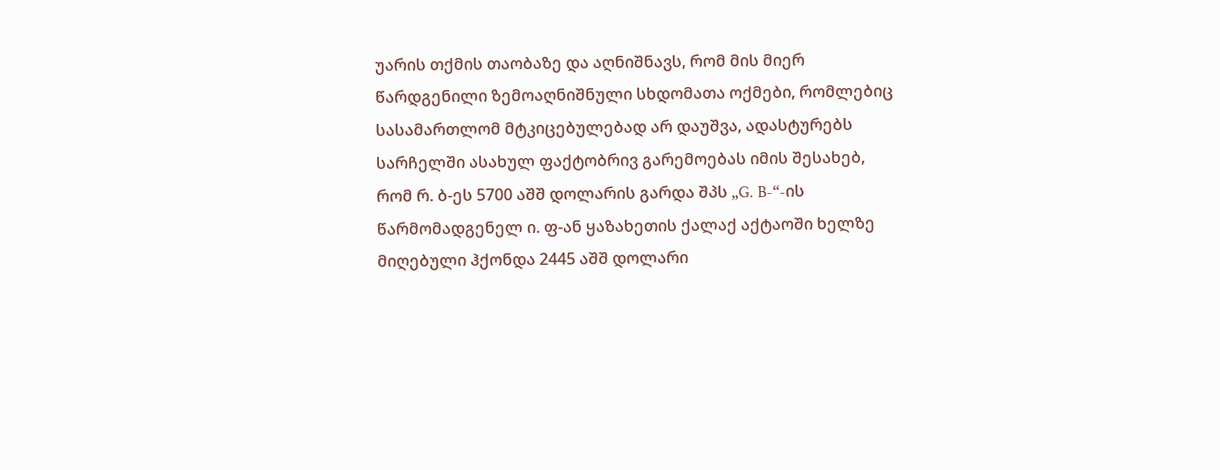უარის თქმის თაობაზე და აღნიშნავს, რომ მის მიერ წარდგენილი ზემოაღნიშნული სხდომათა ოქმები, რომლებიც სასამართლომ მტკიცებულებად არ დაუშვა, ადასტურებს სარჩელში ასახულ ფაქტობრივ გარემოებას იმის შესახებ, რომ რ. ბ-ეს 5700 აშშ დოლარის გარდა შპს „G. B-“-ის წარმომადგენელ ი. ფ-ან ყაზახეთის ქალაქ აქტაოში ხელზე მიღებული ჰქონდა 2445 აშშ დოლარი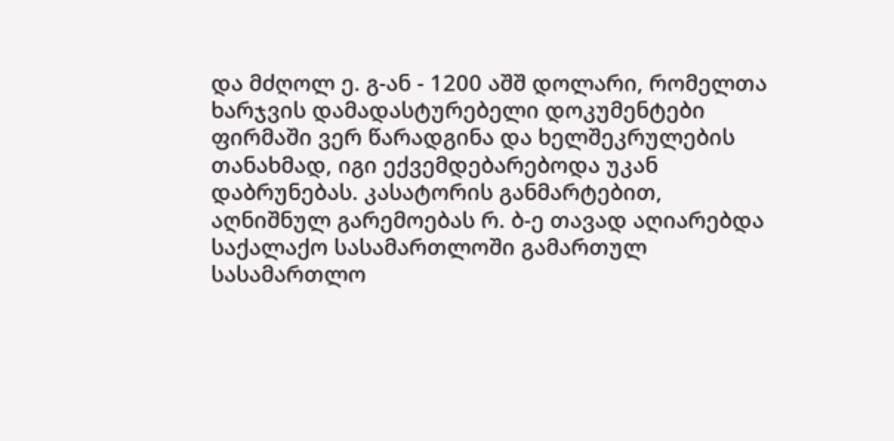და მძღოლ ე. გ-ან - 1200 აშშ დოლარი, რომელთა ხარჯვის დამადასტურებელი დოკუმენტები ფირმაში ვერ წარადგინა და ხელშეკრულების თანახმად, იგი ექვემდებარებოდა უკან დაბრუნებას. კასატორის განმარტებით, აღნიშნულ გარემოებას რ. ბ-ე თავად აღიარებდა საქალაქო სასამართლოში გამართულ სასამართლო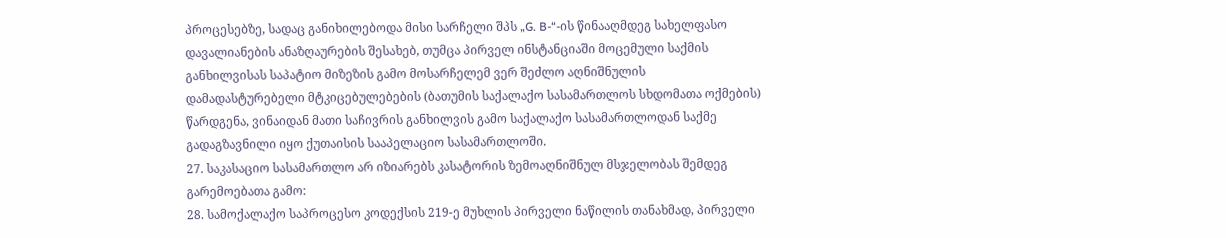პროცესებზე, სადაც განიხილებოდა მისი სარჩელი შპს „G. B-“-ის წინააღმდეგ სახელფასო დავალიანების ანაზღაურების შესახებ, თუმცა პირველ ინსტანციაში მოცემული საქმის განხილვისას საპატიო მიზეზის გამო მოსარჩელემ ვერ შეძლო აღნიშნულის დამადასტურებელი მტკიცებულებების (ბათუმის საქალაქო სასამართლოს სხდომათა ოქმების) წარდგენა, ვინაიდან მათი საჩივრის განხილვის გამო საქალაქო სასამართლოდან საქმე გადაგზავნილი იყო ქუთაისის სააპელაციო სასამართლოში.
27. საკასაციო სასამართლო არ იზიარებს კასატორის ზემოაღნიშნულ მსჯელობას შემდეგ გარემოებათა გამო:
28. სამოქალაქო საპროცესო კოდექსის 219-ე მუხლის პირველი ნაწილის თანახმად, პირველი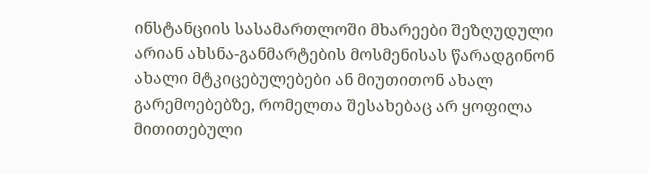ინსტანციის სასამართლოში მხარეები შეზღუდული არიან ახსნა-განმარტების მოსმენისას წარადგინონ ახალი მტკიცებულებები ან მიუთითონ ახალ გარემოებებზე, რომელთა შესახებაც არ ყოფილა მითითებული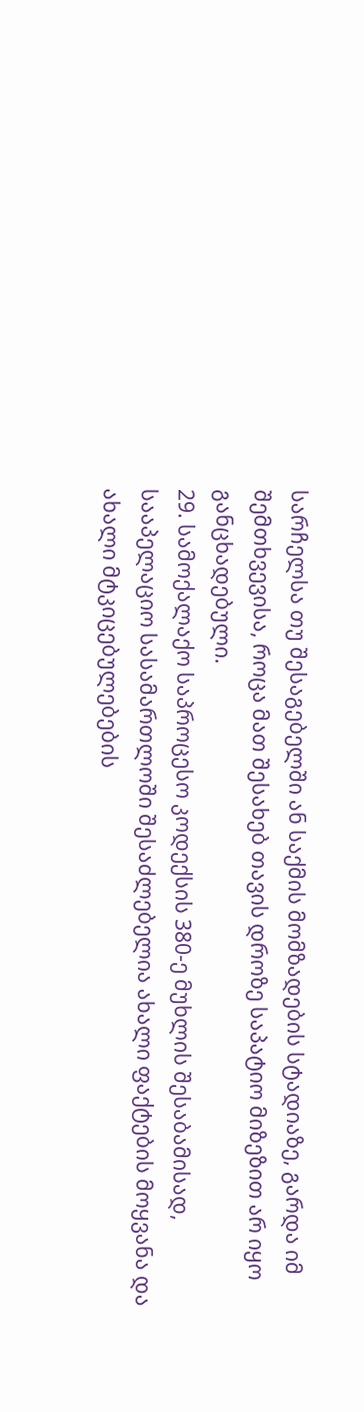სარჩელსა თუ შესაგებელში ან საქმის მომზადების სტადიაზე, გარდა იმ შემთხვევისა, როცა მათ შესახებ თავის დროზე საპატიო მიზეზით არ იყო განცხადებული.
29. სამოქალაქო საპროცესო კოდექსის 380-ე მუხლის შესაბამისად, სააპელაციო სასამართლოში შესაძლებელია ახალი ფაქტების მოყვანა და ახალი მტკიცებულებების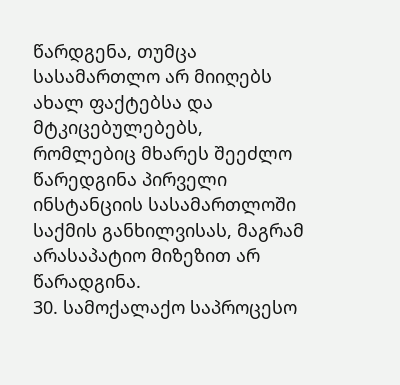წარდგენა, თუმცა სასამართლო არ მიიღებს ახალ ფაქტებსა და მტკიცებულებებს, რომლებიც მხარეს შეეძლო წარედგინა პირველი ინსტანციის სასამართლოში საქმის განხილვისას, მაგრამ არასაპატიო მიზეზით არ წარადგინა.
30. სამოქალაქო საპროცესო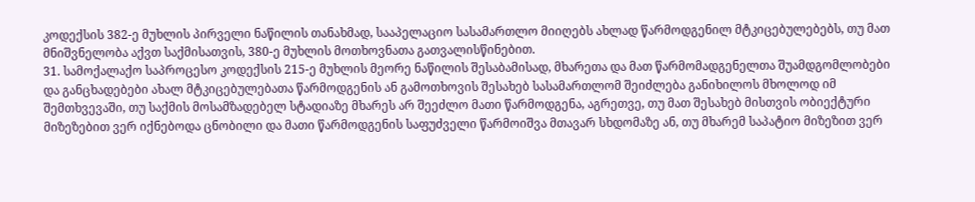კოდექსის 382-ე მუხლის პირველი ნაწილის თანახმად, სააპელაციო სასამართლო მიიღებს ახლად წარმოდგენილ მტკიცებულებებს, თუ მათ მნიშვნელობა აქვთ საქმისათვის, 380-ე მუხლის მოთხოვნათა გათვალისწინებით.
31. სამოქალაქო საპროცესო კოდექსის 215-ე მუხლის მეორე ნაწილის შესაბამისად, მხარეთა და მათ წარმომადგენელთა შუამდგომლობები და განცხადებები ახალ მტკიცებულებათა წარმოდგენის ან გამოთხოვის შესახებ სასამართლომ შეიძლება განიხილოს მხოლოდ იმ შემთხვევაში, თუ საქმის მოსამზადებელ სტადიაზე მხარეს არ შეეძლო მათი წარმოდგენა, აგრეთვე, თუ მათ შესახებ მისთვის ობიექტური მიზეზებით ვერ იქნებოდა ცნობილი და მათი წარმოდგენის საფუძველი წარმოიშვა მთავარ სხდომაზე ან, თუ მხარემ საპატიო მიზეზით ვერ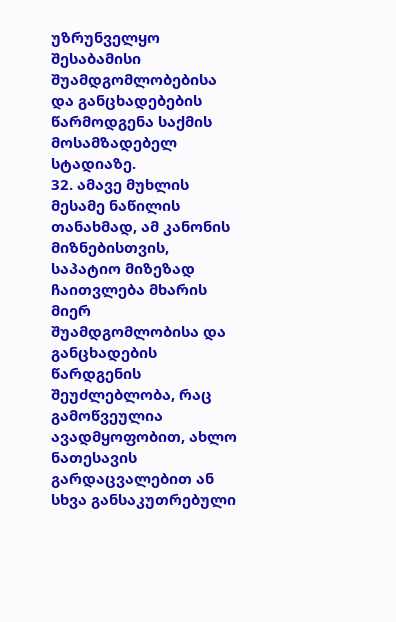უზრუნველყო შესაბამისი შუამდგომლობებისა და განცხადებების წარმოდგენა საქმის მოსამზადებელ სტადიაზე.
32. ამავე მუხლის მესამე ნაწილის თანახმად, ამ კანონის მიზნებისთვის, საპატიო მიზეზად ჩაითვლება მხარის მიერ შუამდგომლობისა და განცხადების წარდგენის შეუძლებლობა, რაც გამოწვეულია ავადმყოფობით, ახლო ნათესავის გარდაცვალებით ან სხვა განსაკუთრებული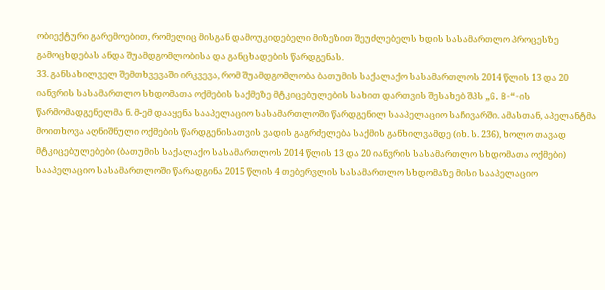ობიექტური გარემოებით, რომელიც მისგან დამოუკიდებელი მიზეზით შეუძლებელს ხდის სასამართლო პროცესზე გამოცხდებას ანდა შუამდგომლობისა და განცხადების წარდგენას.
33. განსახილველ შემთხვევაში ირკვევა, რომ შუამდგომლობა ბათუმის საქალაქო სასამართლოს 2014 წლის 13 და 20 იანვრის სასამართლო სხდომათა ოქმების საქმეზე მტკიცებულების სახით დართვის შესახებ შპს „G. B-“-ის წარმომადგენელმა ნ. მ-ემ დააყენა სააპელაციო სასამართლოში წარდგენილ სააპელაციო საჩივარში. ამასთან, აპელანტმა მოითხოვა აღნიშნული ოქმების წარდგენისათვის ვადის გაგრძელება საქმის განხილვამდე (იხ. ს. 236), ხოლო თავად მტკიცებულებები (ბათუმის საქალაქო სასამართლოს 2014 წლის 13 და 20 იანვრის სასამართლო სხდომათა ოქმები) სააპელაციო სასამართლოში წარადგინა 2015 წლის 4 თებერვლის სასამართლო სხდომაზე მისი სააპელაციო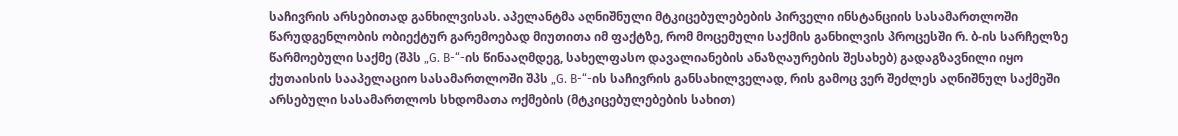საჩივრის არსებითად განხილვისას. აპელანტმა აღნიშნული მტკიცებულებების პირველი ინსტანციის სასამართლოში წარუდგენლობის ობიექტურ გარემოებად მიუთითა იმ ფაქტზე, რომ მოცემული საქმის განხილვის პროცესში რ. ბ-ის სარჩელზე წარმოებული საქმე (შპს „G. B-“-ის წინააღმდეგ, სახელფასო დავალიანების ანაზღაურების შესახებ) გადაგზავნილი იყო ქუთაისის სააპელაციო სასამართლოში შპს „G. B-“-ის საჩივრის განსახილველად, რის გამოც ვერ შეძლეს აღნიშნულ საქმეში არსებული სასამართლოს სხდომათა ოქმების (მტკიცებულებების სახით)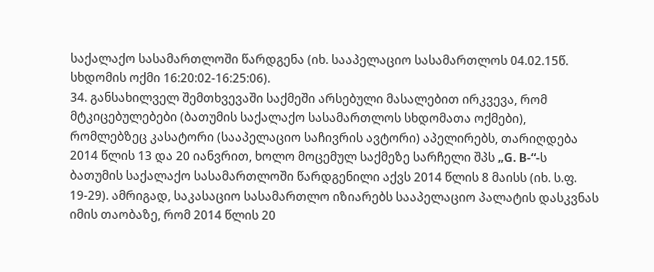საქალაქო სასამართლოში წარდგენა (იხ. სააპელაციო სასამართლოს 04.02.15წ. სხდომის ოქმი 16:20:02-16:25:06).
34. განსახილველ შემთხვევაში საქმეში არსებული მასალებით ირკვევა, რომ მტკიცებულებები (ბათუმის საქალაქო სასამართლოს სხდომათა ოქმები), რომლებზეც კასატორი (სააპელაციო საჩივრის ავტორი) აპელირებს, თარიღდება 2014 წლის 13 და 20 იანვრით, ხოლო მოცემულ საქმეზე სარჩელი შპს „G. B-“-ს ბათუმის საქალაქო სასამართლოში წარდგენილი აქვს 2014 წლის 8 მაისს (იხ. ს.ფ. 19-29). ამრიგად, საკასაციო სასამართლო იზიარებს სააპელაციო პალატის დასკვნას იმის თაობაზე, რომ 2014 წლის 20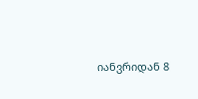იანვრიდან 8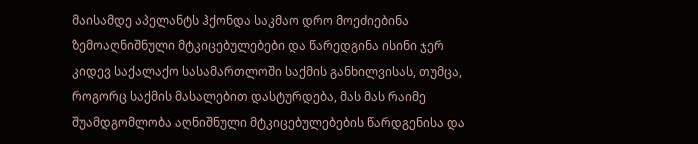მაისამდე აპელანტს ჰქონდა საკმაო დრო მოეძიებინა ზემოაღნიშნული მტკიცებულებები და წარედგინა ისინი ჯერ კიდევ საქალაქო სასამართლოში საქმის განხილვისას, თუმცა, როგორც საქმის მასალებით დასტურდება, მას მას რაიმე შუამდგომლობა აღნიშნული მტკიცებულებების წარდგენისა და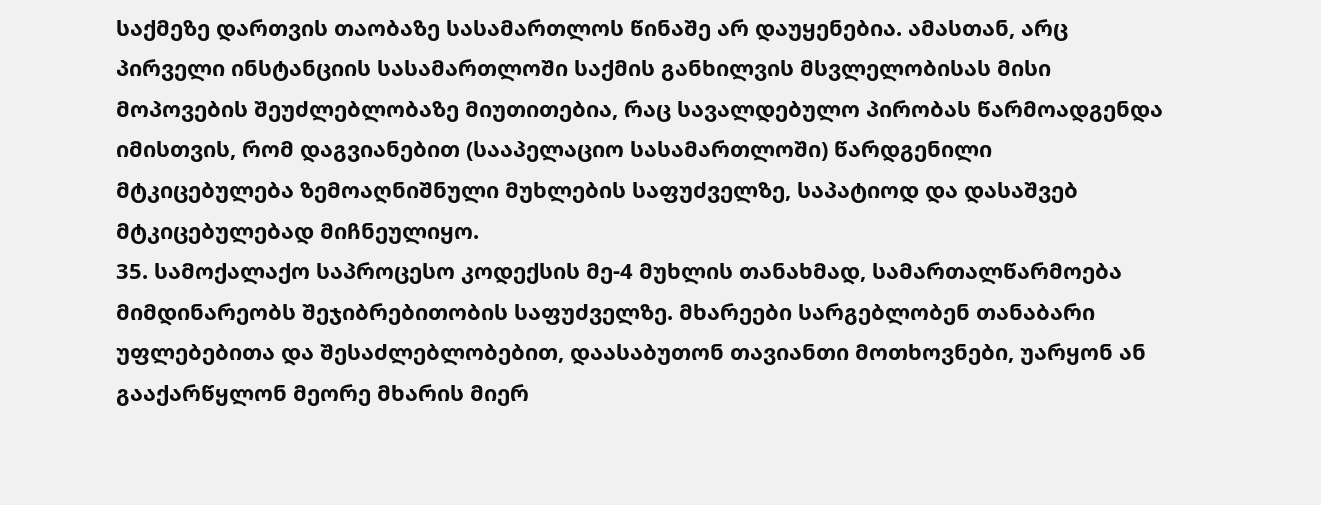საქმეზე დართვის თაობაზე სასამართლოს წინაშე არ დაუყენებია. ამასთან, არც პირველი ინსტანციის სასამართლოში საქმის განხილვის მსვლელობისას მისი მოპოვების შეუძლებლობაზე მიუთითებია, რაც სავალდებულო პირობას წარმოადგენდა იმისთვის, რომ დაგვიანებით (სააპელაციო სასამართლოში) წარდგენილი მტკიცებულება ზემოაღნიშნული მუხლების საფუძველზე, საპატიოდ და დასაშვებ მტკიცებულებად მიჩნეულიყო.
35. სამოქალაქო საპროცესო კოდექსის მე-4 მუხლის თანახმად, სამართალწარმოება მიმდინარეობს შეჯიბრებითობის საფუძველზე. მხარეები სარგებლობენ თანაბარი უფლებებითა და შესაძლებლობებით, დაასაბუთონ თავიანთი მოთხოვნები, უარყონ ან გააქარწყლონ მეორე მხარის მიერ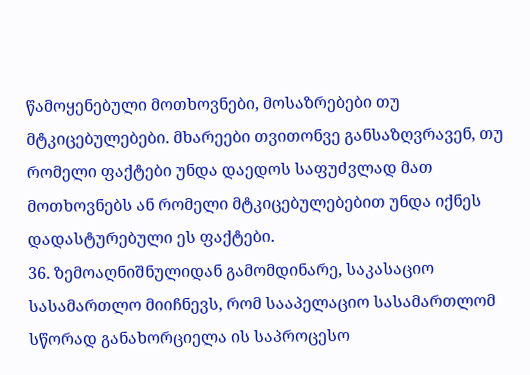წამოყენებული მოთხოვნები, მოსაზრებები თუ მტკიცებულებები. მხარეები თვითონვე განსაზღვრავენ, თუ რომელი ფაქტები უნდა დაედოს საფუძვლად მათ მოთხოვნებს ან რომელი მტკიცებულებებით უნდა იქნეს დადასტურებული ეს ფაქტები.
36. ზემოაღნიშნულიდან გამომდინარე, საკასაციო სასამართლო მიიჩნევს, რომ სააპელაციო სასამართლომ სწორად განახორციელა ის საპროცესო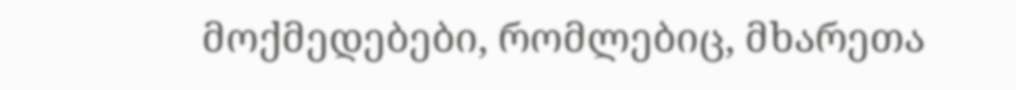მოქმედებები, რომლებიც, მხარეთა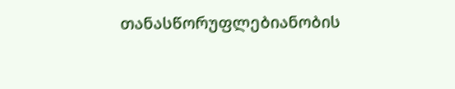თანასწორუფლებიანობის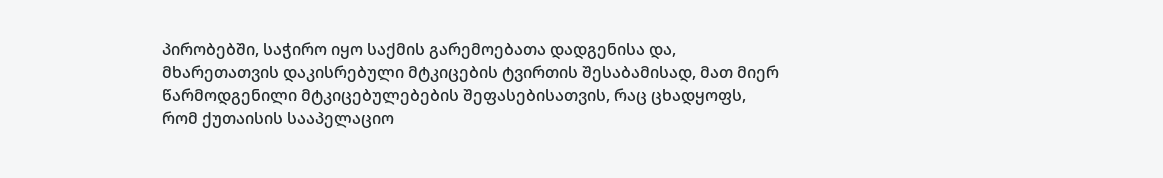პირობებში, საჭირო იყო საქმის გარემოებათა დადგენისა და, მხარეთათვის დაკისრებული მტკიცების ტვირთის შესაბამისად, მათ მიერ წარმოდგენილი მტკიცებულებების შეფასებისათვის, რაც ცხადყოფს, რომ ქუთაისის სააპელაციო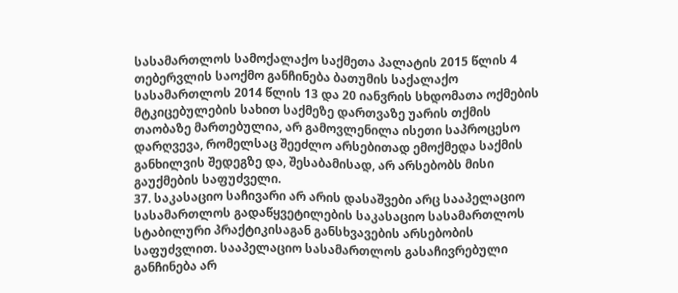სასამართლოს სამოქალაქო საქმეთა პალატის 2015 წლის 4 თებერვლის საოქმო განჩინება ბათუმის საქალაქო სასამართლოს 2014 წლის 13 და 20 იანვრის სხდომათა ოქმების მტკიცებულების სახით საქმეზე დართვაზე უარის თქმის თაობაზე მართებულია, არ გამოვლენილა ისეთი საპროცესო დარღვევა, რომელსაც შეეძლო არსებითად ემოქმედა საქმის განხილვის შედეგზე და, შესაბამისად, არ არსებობს მისი გაუქმების საფუძველი.
37. საკასაციო საჩივარი არ არის დასაშვები არც სააპელაციო სასამართლოს გადაწყვეტილების საკასაციო სასამართლოს სტაბილური პრაქტიკისაგან განსხვავების არსებობის საფუძვლით. სააპელაციო სასამართლოს გასაჩივრებული განჩინება არ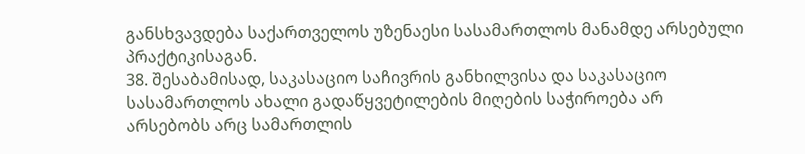განსხვავდება საქართველოს უზენაესი სასამართლოს მანამდე არსებული პრაქტიკისაგან.
38. შესაბამისად, საკასაციო საჩივრის განხილვისა და საკასაციო სასამართლოს ახალი გადაწყვეტილების მიღების საჭიროება არ არსებობს არც სამართლის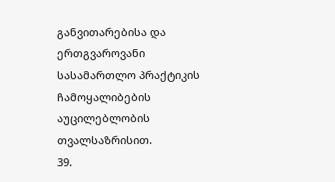განვითარებისა და ერთგვაროვანი სასამართლო პრაქტიკის ჩამოყალიბების აუცილებლობის თვალსაზრისით.
39.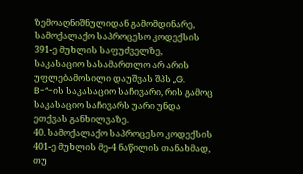ზემოაღნიშნულიდან გამომდინარე, სამოქალაქო საპროცესო კოდექსის 391-ე მუხლის საფუძველზე, საკასაციო სასამართლო არ არის უფლებამოსილი დაუშვას შპს „G. B-“-ის საკასაციო საჩივარი, რის გამოც საკასაციო საჩივარს უარი უნდა ეთქვას განხილვაზე.
40. სამოქალაქო საპროცესო კოდექსის 401-ე მუხლის მე-4 ნაწილის თანახმად, თუ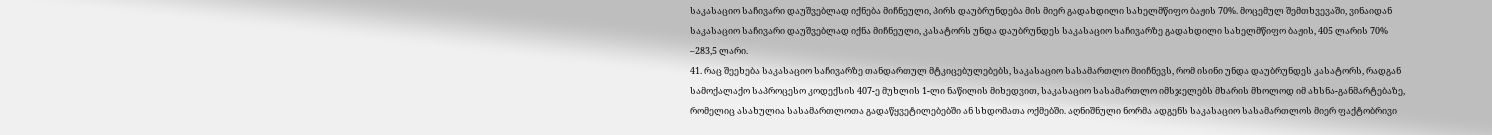საკასაციო საჩივარი დაუშვებლად იქნება მიჩნეული, პირს დაუბრუნდება მის მიერ გადახდილი სახელმწიფო ბაჟის 70%. მოცემულ შემთხვევაში, ვინაიდან საკასაციო საჩივარი დაუშვებლად იქნა მიჩნეული, კასატორს უნდა დაუბრუნდეს საკასაციო საჩივარზე გადახდილი სახელმწიფო ბაჟის, 405 ლარის 70% –283,5 ლარი.
41. რაც შეეხება საკასაციო საჩივარზე თანდართულ მტკიცებულებებს, საკასაციო სასამართლო მიიჩნევს, რომ ისინი უნდა დაუბრუნდეს კასატორს, რადგან სამოქალაქო საპროცესო კოდექსის 407-ე მუხლის 1-ლი ნაწილის მიხედვით, საკასაციო სასამართლო იმსჯელებს მხარის მხოლოდ იმ ახსნა-განმარტებაზე, რომელიც ასახულია სასამართლოთა გადაწყვეტილებებში ან სხდომათა ოქმებში. აღნიშნული ნორმა ადგენს საკასაციო სასამართლოს მიერ ფაქტობრივი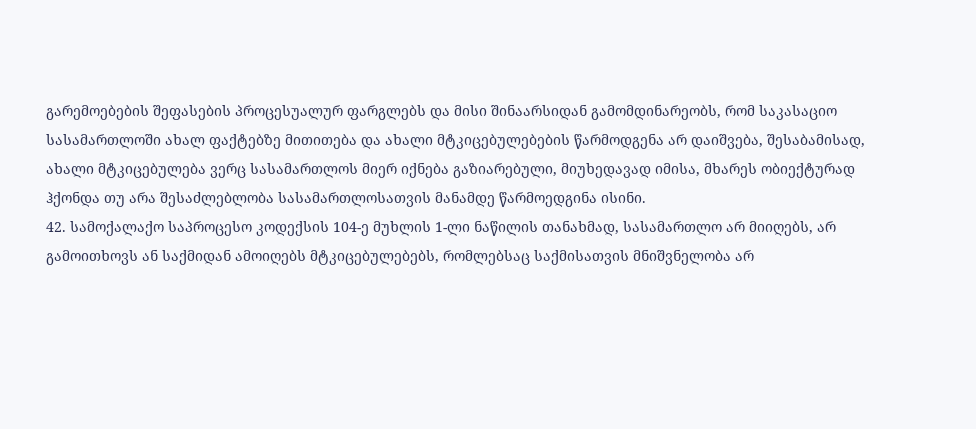გარემოებების შეფასების პროცესუალურ ფარგლებს და მისი შინაარსიდან გამომდინარეობს, რომ საკასაციო სასამართლოში ახალ ფაქტებზე მითითება და ახალი მტკიცებულებების წარმოდგენა არ დაიშვება, შესაბამისად, ახალი მტკიცებულება ვერც სასამართლოს მიერ იქნება გაზიარებული, მიუხედავად იმისა, მხარეს ობიექტურად ჰქონდა თუ არა შესაძლებლობა სასამართლოსათვის მანამდე წარმოედგინა ისინი.
42. სამოქალაქო საპროცესო კოდექსის 104-ე მუხლის 1-ლი ნაწილის თანახმად, სასამართლო არ მიიღებს, არ გამოითხოვს ან საქმიდან ამოიღებს მტკიცებულებებს, რომლებსაც საქმისათვის მნიშვნელობა არ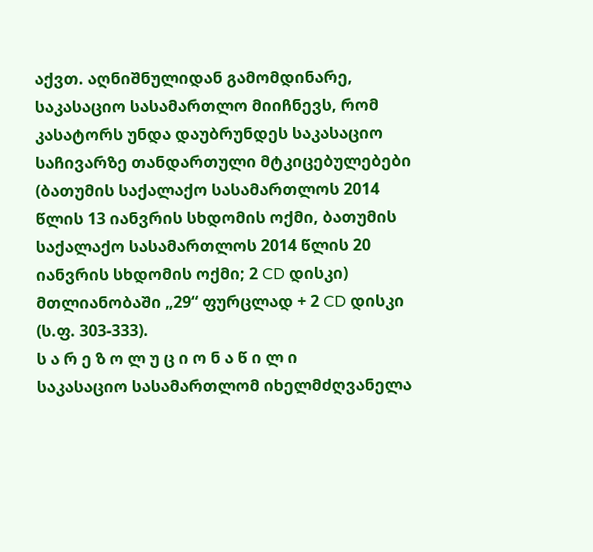აქვთ. აღნიშნულიდან გამომდინარე, საკასაციო სასამართლო მიიჩნევს, რომ კასატორს უნდა დაუბრუნდეს საკასაციო საჩივარზე თანდართული მტკიცებულებები (ბათუმის საქალაქო სასამართლოს 2014 წლის 13 იანვრის სხდომის ოქმი, ბათუმის საქალაქო სასამართლოს 2014 წლის 20 იანვრის სხდომის ოქმი; 2 CD დისკი) მთლიანობაში „29“ ფურცლად + 2 CD დისკი (ს.ფ. 303-333).
ს ა რ ე ზ ო ლ უ ც ი ო ნ ა წ ი ლ ი
საკასაციო სასამართლომ იხელმძღვანელა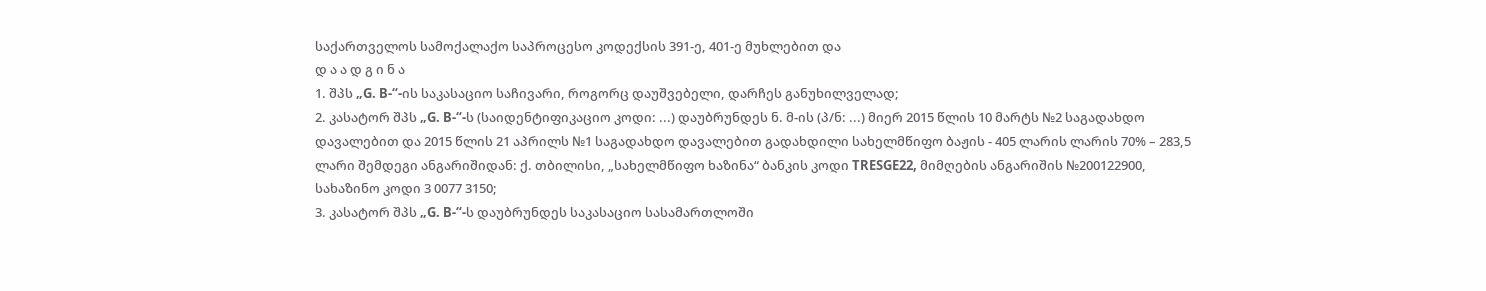საქართველოს სამოქალაქო საპროცესო კოდექსის 391-ე, 401-ე მუხლებით და
დ ა ა დ გ ი ნ ა
1. შპს „G. B-“-ის საკასაციო საჩივარი, როგორც დაუშვებელი, დარჩეს განუხილველად;
2. კასატორ შპს „G. B-“-ს (საიდენტიფიკაციო კოდი: ...) დაუბრუნდეს ნ. მ-ის (პ/ნ: ...) მიერ 2015 წლის 10 მარტს №2 საგადახდო დავალებით და 2015 წლის 21 აპრილს №1 საგადახდო დავალებით გადახდილი სახელმწიფო ბაჟის - 405 ლარის ლარის 70% – 283,5 ლარი შემდეგი ანგარიშიდან: ქ. თბილისი, „სახელმწიფო ხაზინა“ ბანკის კოდი TRESGE22, მიმღების ანგარიშის №200122900, სახაზინო კოდი 3 0077 3150;
3. კასატორ შპს „G. B-“-ს დაუბრუნდეს საკასაციო სასამართლოში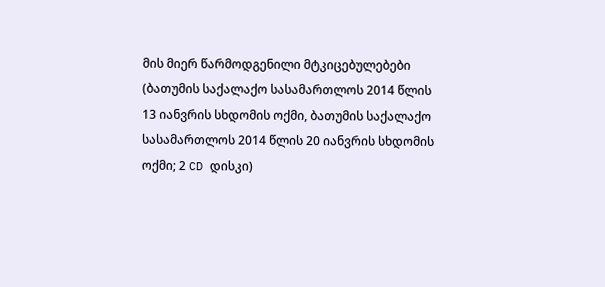მის მიერ წარმოდგენილი მტკიცებულებები (ბათუმის საქალაქო სასამართლოს 2014 წლის 13 იანვრის სხდომის ოქმი, ბათუმის საქალაქო სასამართლოს 2014 წლის 20 იანვრის სხდომის ოქმი; 2 CD დისკი)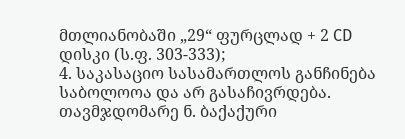მთლიანობაში „29“ ფურცლად + 2 CD დისკი (ს.ფ. 303-333);
4. საკასაციო სასამართლოს განჩინება საბოლოოა და არ გასაჩივრდება.
თავმჯდომარე ნ. ბაქაქური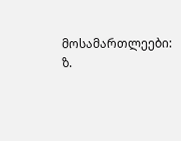მოსამართლეები: ზ.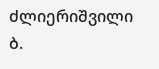ძლიერიშვილი
ბ.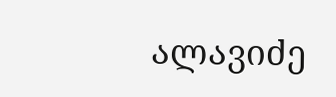ალავიძე